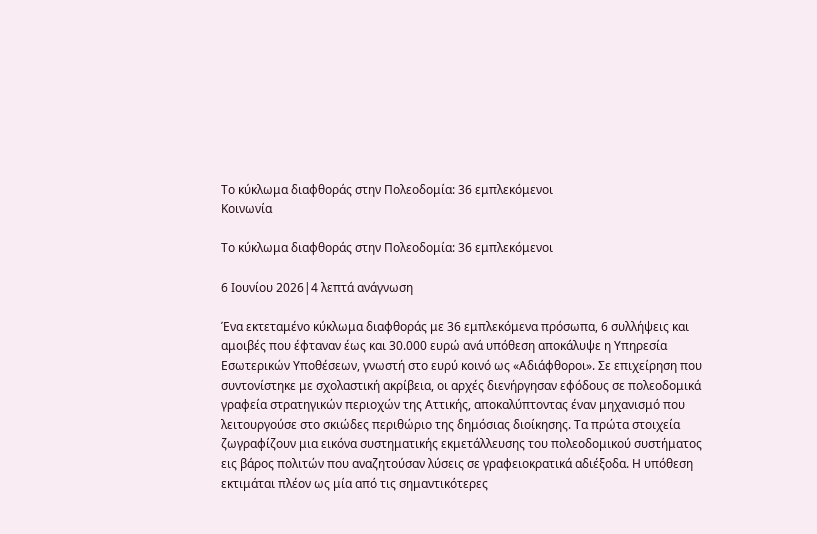Το κύκλωμα διαφθοράς στην Πολεοδομία: 36 εμπλεκόμενοι
Κοινωνία

Το κύκλωμα διαφθοράς στην Πολεοδομία: 36 εμπλεκόμενοι

6 Ιουνίου 2026|4 λεπτά ανάγνωση

Ένα εκτεταμένο κύκλωμα διαφθοράς με 36 εμπλεκόμενα πρόσωπα, 6 συλλήψεις και αμοιβές που έφταναν έως και 30.000 ευρώ ανά υπόθεση αποκάλυψε η Υπηρεσία Εσωτερικών Υποθέσεων, γνωστή στο ευρύ κοινό ως «Αδιάφθοροι». Σε επιχείρηση που συντονίστηκε με σχολαστική ακρίβεια, οι αρχές διενήργησαν εφόδους σε πολεοδομικά γραφεία στρατηγικών περιοχών της Αττικής, αποκαλύπτοντας έναν μηχανισμό που λειτουργούσε στο σκιώδες περιθώριο της δημόσιας διοίκησης. Τα πρώτα στοιχεία ζωγραφίζουν μια εικόνα συστηματικής εκμετάλλευσης του πολεοδομικού συστήματος εις βάρος πολιτών που αναζητούσαν λύσεις σε γραφειοκρατικά αδιέξοδα. Η υπόθεση εκτιμάται πλέον ως μία από τις σημαντικότερες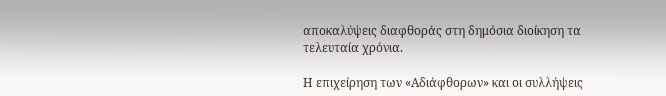αποκαλύψεις διαφθοράς στη δημόσια διοίκηση τα τελευταία χρόνια.

Η επιχείρηση των «Αδιάφθορων» και οι συλλήψεις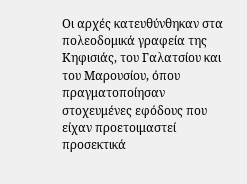Οι αρχές κατευθύνθηκαν στα πολεοδομικά γραφεία της Κηφισιάς, του Γαλατσίου και του Μαρουσίου, όπου πραγματοποίησαν στοχευμένες εφόδους που είχαν προετοιμαστεί προσεκτικά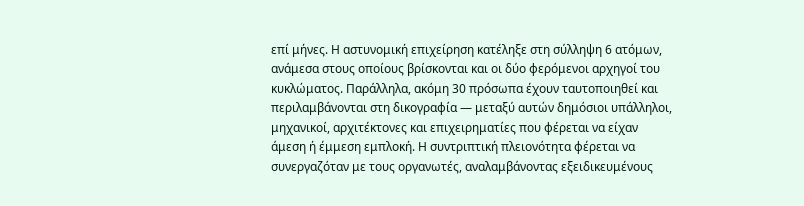επί μήνες. Η αστυνομική επιχείρηση κατέληξε στη σύλληψη 6 ατόμων, ανάμεσα στους οποίους βρίσκονται και οι δύο φερόμενοι αρχηγοί του κυκλώματος. Παράλληλα, ακόμη 30 πρόσωπα έχουν ταυτοποιηθεί και περιλαμβάνονται στη δικογραφία — μεταξύ αυτών δημόσιοι υπάλληλοι, μηχανικοί, αρχιτέκτονες και επιχειρηματίες που φέρεται να είχαν άμεση ή έμμεση εμπλοκή. Η συντριπτική πλειονότητα φέρεται να συνεργαζόταν με τους οργανωτές, αναλαμβάνοντας εξειδικευμένους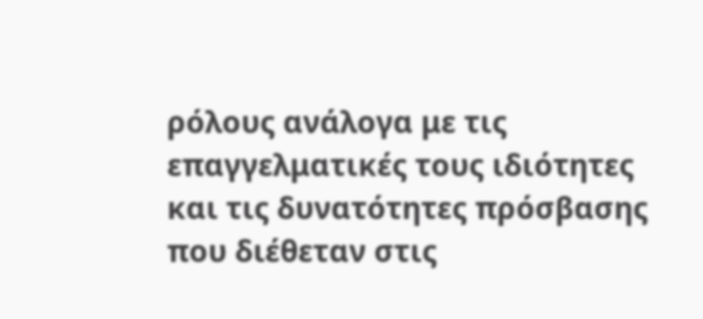ρόλους ανάλογα με τις επαγγελματικές τους ιδιότητες και τις δυνατότητες πρόσβασης που διέθεταν στις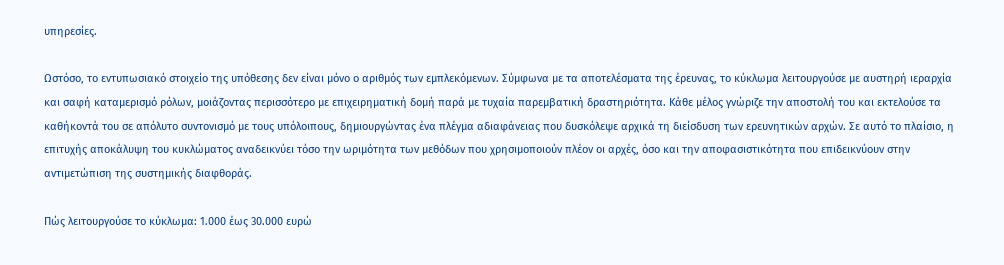υπηρεσίες.

Ωστόσο, το εντυπωσιακό στοιχείο της υπόθεσης δεν είναι μόνο ο αριθμός των εμπλεκόμενων. Σύμφωνα με τα αποτελέσματα της έρευνας, το κύκλωμα λειτουργούσε με αυστηρή ιεραρχία και σαφή καταμερισμό ρόλων, μοιάζοντας περισσότερο με επιχειρηματική δομή παρά με τυχαία παρεμβατική δραστηριότητα. Κάθε μέλος γνώριζε την αποστολή του και εκτελούσε τα καθήκοντά του σε απόλυτο συντονισμό με τους υπόλοιπους, δημιουργώντας ένα πλέγμα αδιαφάνειας που δυσκόλεψε αρχικά τη διείσδυση των ερευνητικών αρχών. Σε αυτό το πλαίσιο, η επιτυχής αποκάλυψη του κυκλώματος αναδεικνύει τόσο την ωριμότητα των μεθόδων που χρησιμοποιούν πλέον οι αρχές, όσο και την αποφασιστικότητα που επιδεικνύουν στην αντιμετώπιση της συστημικής διαφθοράς.

Πώς λειτουργούσε το κύκλωμα: 1.000 έως 30.000 ευρώ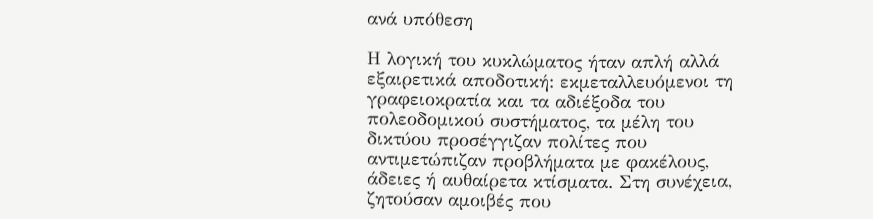ανά υπόθεση

Η λογική του κυκλώματος ήταν απλή αλλά εξαιρετικά αποδοτική: εκμεταλλευόμενοι τη γραφειοκρατία και τα αδιέξοδα του πολεοδομικού συστήματος, τα μέλη του δικτύου προσέγγιζαν πολίτες που αντιμετώπιζαν προβλήματα με φακέλους, άδειες ή αυθαίρετα κτίσματα. Στη συνέχεια, ζητούσαν αμοιβές που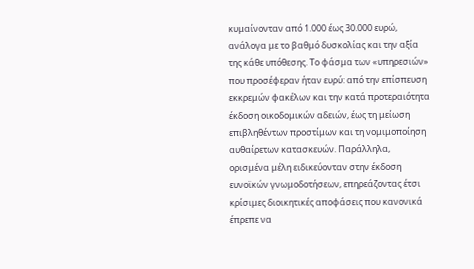κυμαίνονταν από 1.000 έως 30.000 ευρώ, ανάλογα με το βαθμό δυσκολίας και την αξία της κάθε υπόθεσης. Το φάσμα των «υπηρεσιών» που προσέφεραν ήταν ευρύ: από την επίσπευση εκκρεμών φακέλων και την κατά προτεραιότητα έκδοση οικοδομικών αδειών, έως τη μείωση επιβληθέντων προστίμων και τη νομιμοποίηση αυθαίρετων κατασκευών. Παράλληλα, ορισμένα μέλη ειδικεύονταν στην έκδοση ευνοϊκών γνωμοδοτήσεων, επηρεάζοντας έτσι κρίσιμες διοικητικές αποφάσεις που κανονικά έπρεπε να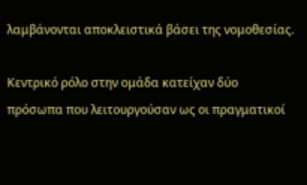λαμβάνονται αποκλειστικά βάσει της νομοθεσίας.

Κεντρικό ρόλο στην ομάδα κατείχαν δύο πρόσωπα που λειτουργούσαν ως οι πραγματικοί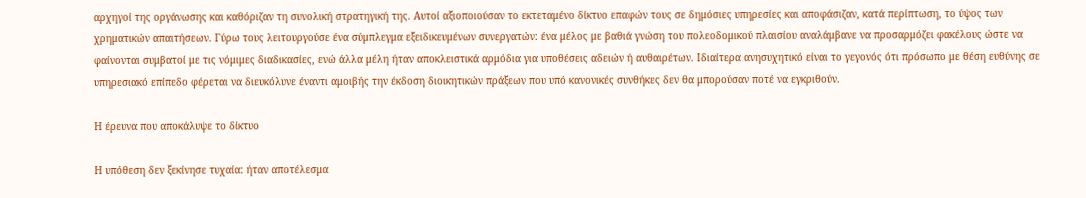αρχηγοί της οργάνωσης και καθόριζαν τη συνολική στρατηγική της. Αυτοί αξιοποιούσαν το εκτεταμένο δίκτυο επαφών τους σε δημόσιες υπηρεσίες και αποφάσιζαν, κατά περίπτωση, το ύψος των χρηματικών απαιτήσεων. Γύρω τους λειτουργούσε ένα σύμπλεγμα εξειδικευμένων συνεργατών: ένα μέλος με βαθιά γνώση του πολεοδομικού πλαισίου αναλάμβανε να προσαρμόζει φακέλους ώστε να φαίνονται συμβατοί με τις νόμιμες διαδικασίες, ενώ άλλα μέλη ήταν αποκλειστικά αρμόδια για υποθέσεις αδειών ή αυθαιρέτων. Ιδιαίτερα ανησυχητικό είναι το γεγονός ότι πρόσωπο με θέση ευθύνης σε υπηρεσιακό επίπεδο φέρεται να διευκόλυνε έναντι αμοιβής την έκδοση διοικητικών πράξεων που υπό κανονικές συνθήκες δεν θα μπορούσαν ποτέ να εγκριθούν.

Η έρευνα που αποκάλυψε το δίκτυο

Η υπόθεση δεν ξεκίνησε τυχαία: ήταν αποτέλεσμα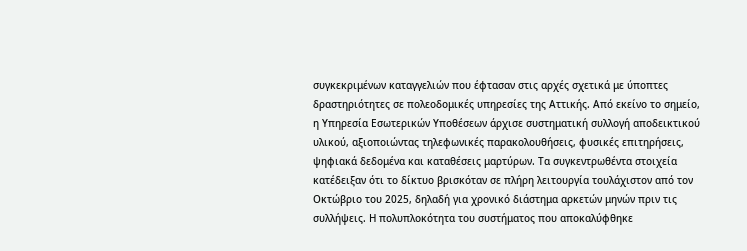συγκεκριμένων καταγγελιών που έφτασαν στις αρχές σχετικά με ύποπτες δραστηριότητες σε πολεοδομικές υπηρεσίες της Αττικής. Από εκείνο το σημείο, η Υπηρεσία Εσωτερικών Υποθέσεων άρχισε συστηματική συλλογή αποδεικτικού υλικού, αξιοποιώντας τηλεφωνικές παρακολουθήσεις, φυσικές επιτηρήσεις, ψηφιακά δεδομένα και καταθέσεις μαρτύρων. Τα συγκεντρωθέντα στοιχεία κατέδειξαν ότι το δίκτυο βρισκόταν σε πλήρη λειτουργία τουλάχιστον από τον Οκτώβριο του 2025, δηλαδή για χρονικό διάστημα αρκετών μηνών πριν τις συλλήψεις. Η πολυπλοκότητα του συστήματος που αποκαλύφθηκε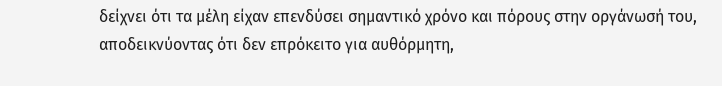δείχνει ότι τα μέλη είχαν επενδύσει σημαντικό χρόνο και πόρους στην οργάνωσή του, αποδεικνύοντας ότι δεν επρόκειτο για αυθόρμητη,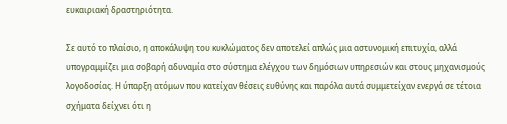ευκαιριακή δραστηριότητα.

Σε αυτό το πλαίσιο, η αποκάλυψη του κυκλώματος δεν αποτελεί απλώς μια αστυνομική επιτυχία, αλλά υπογραμμίζει μια σοβαρή αδυναμία στο σύστημα ελέγχου των δημόσιων υπηρεσιών και στους μηχανισμούς λογοδοσίας. Η ύπαρξη ατόμων που κατείχαν θέσεις ευθύνης και παρόλα αυτά συμμετείχαν ενεργά σε τέτοια σχήματα δείχνει ότι η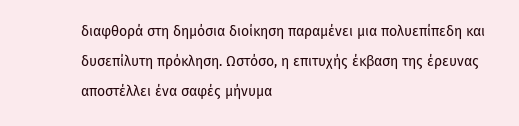διαφθορά στη δημόσια διοίκηση παραμένει μια πολυεπίπεδη και δυσεπίλυτη πρόκληση. Ωστόσο, η επιτυχής έκβαση της έρευνας αποστέλλει ένα σαφές μήνυμα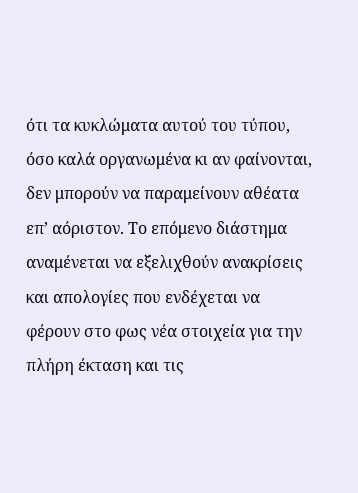ότι τα κυκλώματα αυτού του τύπου, όσο καλά οργανωμένα κι αν φαίνονται, δεν μπορούν να παραμείνουν αθέατα επ’ αόριστον. Το επόμενο διάστημα αναμένεται να εξελιχθούν ανακρίσεις και απολογίες που ενδέχεται να φέρουν στο φως νέα στοιχεία για την πλήρη έκταση και τις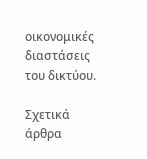οικονομικές διαστάσεις του δικτύου.

Σχετικά άρθρα